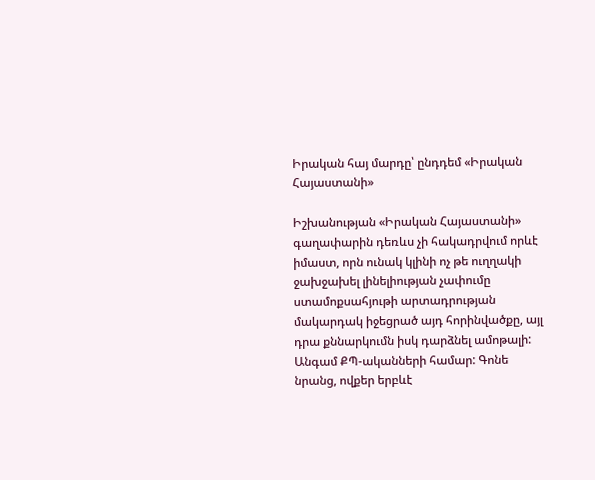Իրական հայ մարդը՝ ընդդեմ «Իրական Հայաստանի»

Իշխանության «Իրական Հայաստանի» գաղափարին դեռևս չի հակադրվում որևէ իմաստ, որն ունակ կլինի ոչ թե ուղղակի ջախջախել լինելիության չափումը ստամոքսահյութի արտադրության մակարդակ իջեցրած այդ հորինվածքը, այլ դրա քննարկումն իսկ դարձնել ամոթալի: Անգամ ՔՊ-ականների համար: Գոնե նրանց, ովքեր երբևէ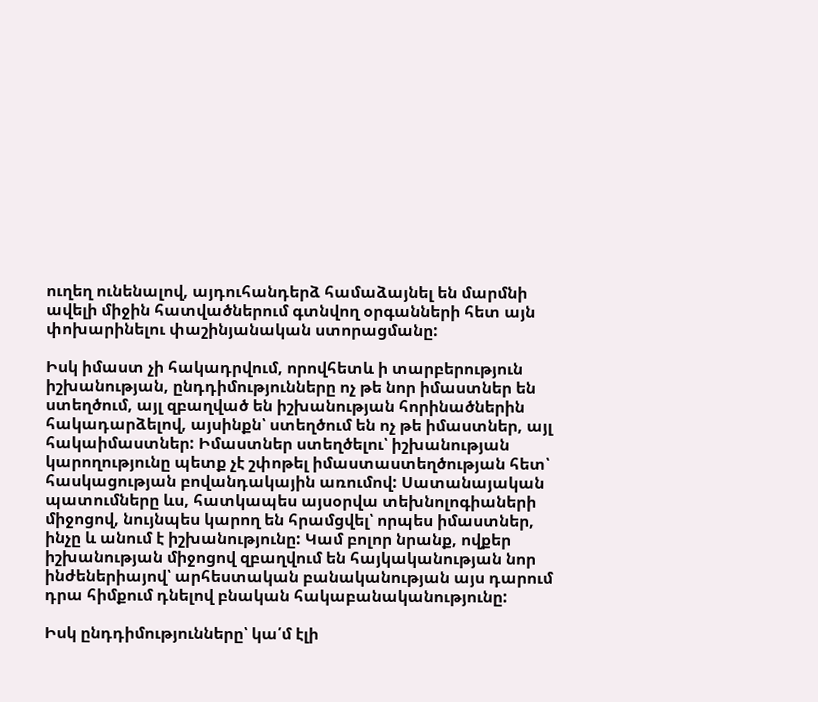ուղեղ ունենալով, այդուհանդերձ համաձայնել են մարմնի ավելի միջին հատվածներում գտնվող օրգանների հետ այն փոխարինելու փաշինյանական ստորացմանը:

Իսկ իմաստ չի հակադրվում, որովհետև ի տարբերություն իշխանության, ընդդիմությունները ոչ թե նոր իմաստներ են ստեղծում, այլ զբաղված են իշխանության հորինածներին հակադարձելով, այսինքն՝ ստեղծում են ոչ թե իմաստներ, այլ հակաիմաստներ: Իմաստներ ստեղծելու՝ իշխանության կարողությունը պետք չէ շփոթել իմաստաստեղծության հետ՝ հասկացության բովանդակային առումով: Սատանայական պատումները ևս, հատկապես այսօրվա տեխնոլոգիաների միջոցով, նույնպես կարող են հրամցվել՝ որպես իմաստներ, ինչը և անում է իշխանությունը: Կամ բոլոր նրանք, ովքեր իշխանության միջոցով զբաղվում են հայկականության նոր ինժեներիայով՝ արհեստական բանականության այս դարում դրա հիմքում դնելով բնական հակաբանականությունը:

Իսկ ընդդիմությունները՝ կա՛մ էլի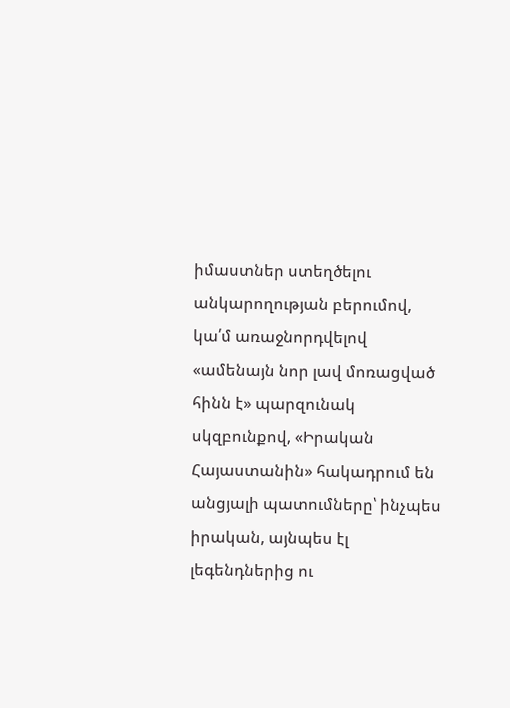իմաստներ ստեղծելու անկարողության բերումով, կա՛մ առաջնորդվելով «ամենայն նոր լավ մոռացված հինն է» պարզունակ սկզբունքով, «Իրական Հայաստանին» հակադրում են անցյալի պատումները՝ ինչպես իրական, այնպես էլ լեգենդներից ու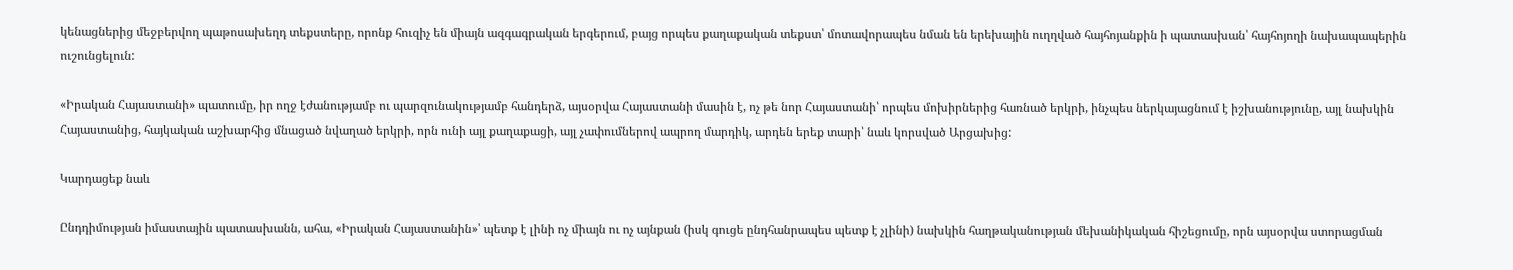կենացներից մեջբերվող պաթոսախեղդ տեքստերը, որոնք հուզիչ են միայն ազգագրական երգերում, բայց որպես քաղաքական տեքստ՝ մոտավորապես նման են երեխային ուղղված հայհոյանքին ի պատասխան՝ հայհոյողի նախապապերին ուշունցելուն:

«Իրական Հայաստանի» պատումը, իր ողջ էժանությամբ ու պարզունակությամբ հանդերձ, այսօրվա Հայաստանի մասին է, ոչ թե նոր Հայաստանի՝ որպես մոխիրներից հառնած երկրի, ինչպես ներկայացնում է իշխանությունը, այլ նախկին Հայաստանից, հայկական աշխարհից մնացած նվաղած երկրի, որն ունի այլ քաղաքացի, այլ չափումներով ապրող մարդիկ, արդեն երեք տարի՝ նաև կորսված Արցախից:

Կարդացեք նաև

Ընդդիմության իմաստային պատասխանն, ահա, «Իրական Հայաստանին»՝ պետք է լինի ոչ միայն ու ոչ այնքան (իսկ գուցե ընդհանրապես պետք է չլինի) նախկին հաղթականության մեխանիկական հիշեցումը, որն այսօրվա ստորացման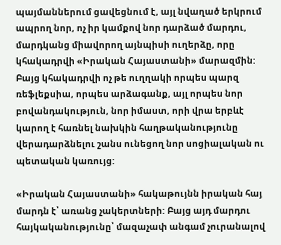պայմաններում ցավեցնում է, այլ նվաղած երկրում ապրող նոր, ոչ իր կամքով նոր դարձած մարդու, մարդկանց միավորող այնպիսի ուղերձը, որը կհակադրվի «Իրական Հայաստանի» մարազմին: Բայց կհակադրվի ոչ թե ուղղակի որպես պարզ ռեֆլեքսիա, որպես արձագանք, այլ որպես նոր բովանդակություն, նոր իմաստ, որի վրա երբևէ կարող է հառնել նախկին հաղթականությունը վերադարձնելու շանս ունեցող նոր սոցիալական ու պետական կառույց:

«Իրական Հայաստանի» հակաթույնն իրական հայ մարդն է՝ առանց չակերտների: Բայց այդ մարդու հայկականությունը՝ մազաչափ անգամ չուրանալով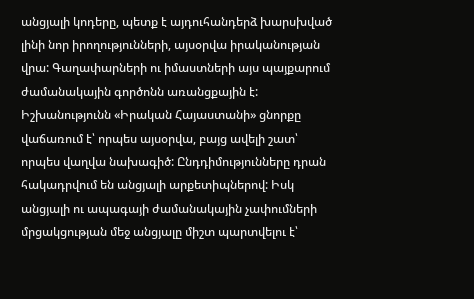անցյալի կոդերը, պետք է այդուհանդերձ խարսխված լինի նոր իրողությունների, այսօրվա իրականության վրա: Գաղափարների ու իմաստների այս պայքարում ժամանակային գործոնն առանցքային է: Իշխանությունն «Իրական Հայաստանի» ցնորքը վաճառում է՝ որպես այսօրվա, բայց ավելի շատ՝ որպես վաղվա նախագիծ: Ընդդիմությունները դրան հակադրվում են անցյալի արքետիպներով: Իսկ անցյալի ու ապագայի ժամանակային չափումների մրցակցության մեջ անցյալը միշտ պարտվելու է՝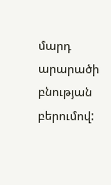մարդ արարածի բնության բերումով: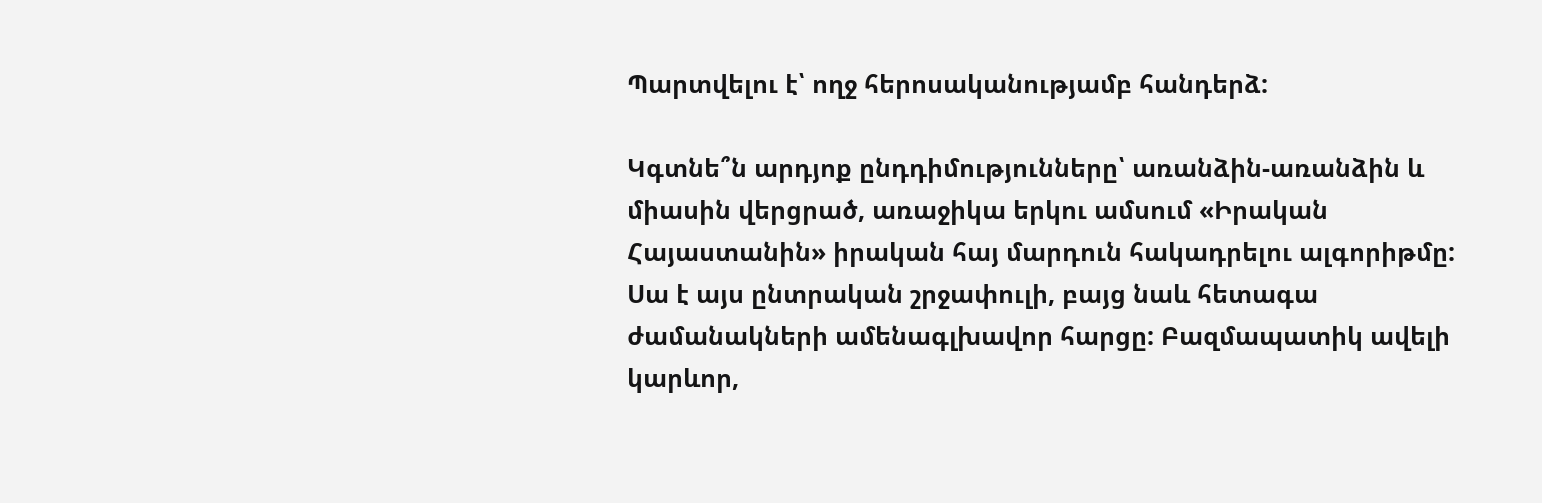Պարտվելու է՝ ողջ հերոսականությամբ հանդերձ:

Կգտնե՞ն արդյոք ընդդիմությունները՝ առանձին-առանձին և միասին վերցրած, առաջիկա երկու ամսում «Իրական Հայաստանին» իրական հայ մարդուն հակադրելու ալգորիթմը: Սա է այս ընտրական շրջափուլի, բայց նաև հետագա ժամանակների ամենագլխավոր հարցը: Բազմապատիկ ավելի կարևոր,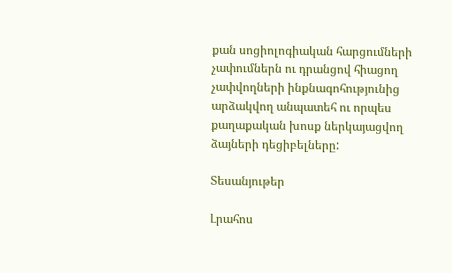քան սոցիոլոգիական հարցումների չափումներն ու դրանցով հիացող չափվողների ինքնագոհությունից արձակվող անպատեհ ու որպես քաղաքական խոսք ներկայացվող ձայների դեցիբելները:

Տեսանյութեր

Լրահոս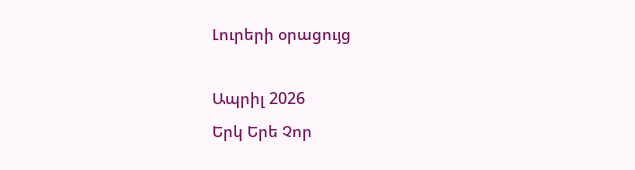Լուրերի օրացույց

Ապրիլ 2026
Երկ Երե Չոր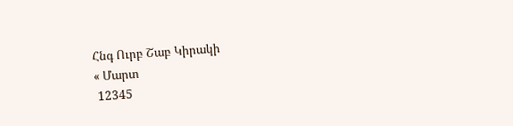Հնգ Ուրբ Շաբ Կիրակի
« Մարտ
 12345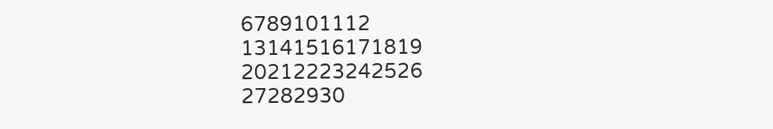6789101112
13141516171819
20212223242526
27282930